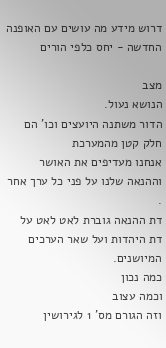דרוש מידע מה עושים עם האופנה החדשה - יחס כלפי הורים

מצב
הנושא נעול.
הדור משתנה היועצים וכו' הם חלק קטן מהמערכת
אנחנו מעדיפים את האושר וההנאה שלנו על פני כל ערך אחר .
דת ההנאה גוברת לאט לאט על דת היהדות ועל שאר הערכים המיושנים.
כמה נכון
וכמה עצוב
וזה הגורם מס' 1 לגירושין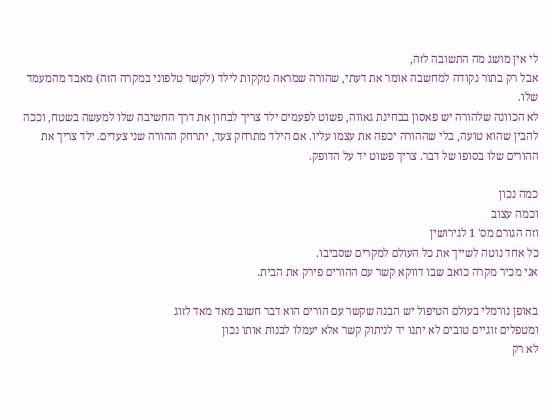לי אין מושג מה התשובה לזה,
אבל רק בתור נקודה למחשבה אומר את דעתי, שהורה שמראה נזקקות לילד (לקשר טלפוני במקרה הזה) מאבד מהמעמד שלו.
לא הכוונה שלהורה יש פאסון בבחינת גאווה, פשוט לפעמים ילד צריך לבחון את דרך החשיבה שלו למעשה בשטח, וככה להבין שהוא טועה, בלי שההורה יכפה את עצמו עליו. אם הילד מתרחק צעד, יתרחק ההורה שני צעדים. ילד צריך את ההורים שלו בסופו של דבר. צריך פשוט יד על הדופק.

כמה נכון
וכמה עצוב
וזה הגורם מס' 1 לגירושין
כל אחד נוטה לשייך את כל העולם למקרים שסביבו.
אני מכיר מקרה כואב שבו דווקא קשר עם ההורים פירק את הבית.

באופן נורמלי בעולם הטיפול יש הבנה שקשר עם הורים הוא דבר חשוב מאד מאד לזוג
ומטפלים זוגיים טובים לא יתנו יד לניתוק קשר אלא יעמלו לבנות אותו נכון
לא רק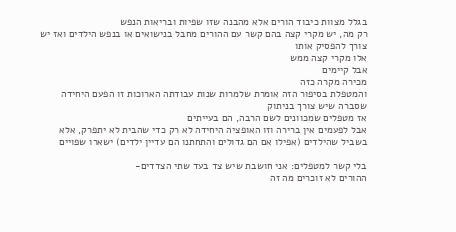בגלל מצוות כיבוד הורים אלא מהבנה שזו שפיות ובריאות הנפש
רק מה, יש מקרי קצה בהם קשר עם ההורים מחבל בנישואים או בנפש הילדים ואז יש צורך להפסיק אותו
אלו מקרי קצה ממש
אבל קיימים
מכירה מקרה כזה
והמטפלת בסיפור הזה אומרת שלמרות שנות עבודתה הארוכות זו הפעם היחידה שסברה שיש צורך בניתוק
אז מטפלים שמכוונים לשם הרבה, הם בעייתים
אבל לפעמים אין ברירה וזו האופציה היחידה לא רק כדי שהבית לא יתפרק, אלא בשביל שהילדים (אפילו אם הם גדולים והתחתנו הם עדיין ילדים) ישארו שפויים

בלי קשר למטפלים: אני חושבת שיש צד בעד שתי הצדדים-
ההורים לא זוכרים מה זה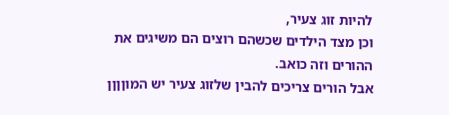להיות זוג צעיר,
וכן מצד הילדים שכשהם רוצים הם משיגים את ההורים וזה כואב.
אבל הורים צריכים להבין שלזוג צעיר יש המוןןןן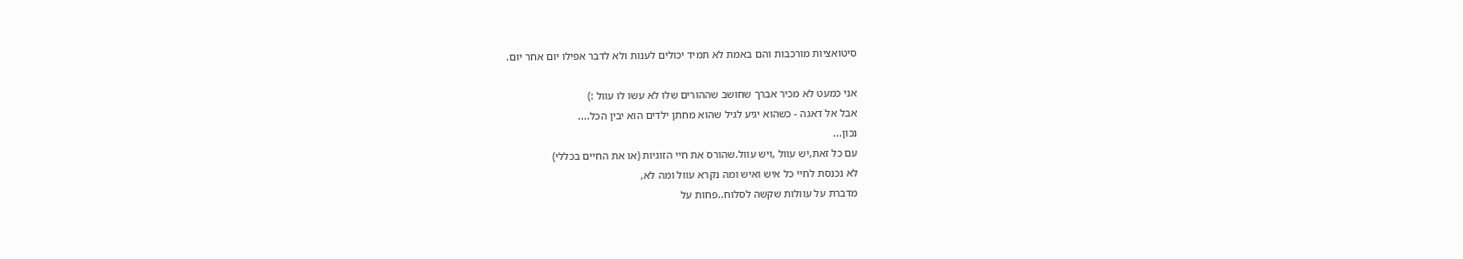סיטואציות מורכבות והם באמת לא תמיד יכולים לענות ולא לדבר אפילו יום אחר יום.

אני כמעט לא מכיר אברך שחושב שההורים שלו לא עשו לו עוול :)
אבל אל דאגה - כשהוא יגיע לגיל שהוא מחתן ילדים הוא יבין הכל....
נכון...
עם כל זאת,יש עוול ,ויש עוול.שהורס את חיי הזוגיות (או את החיים בכללי)
לא נכנסת לחיי כל איש ואיש ומה נקרא עוול ומה לא,
מדברת על עוולות שקשה לסלוח..פחות על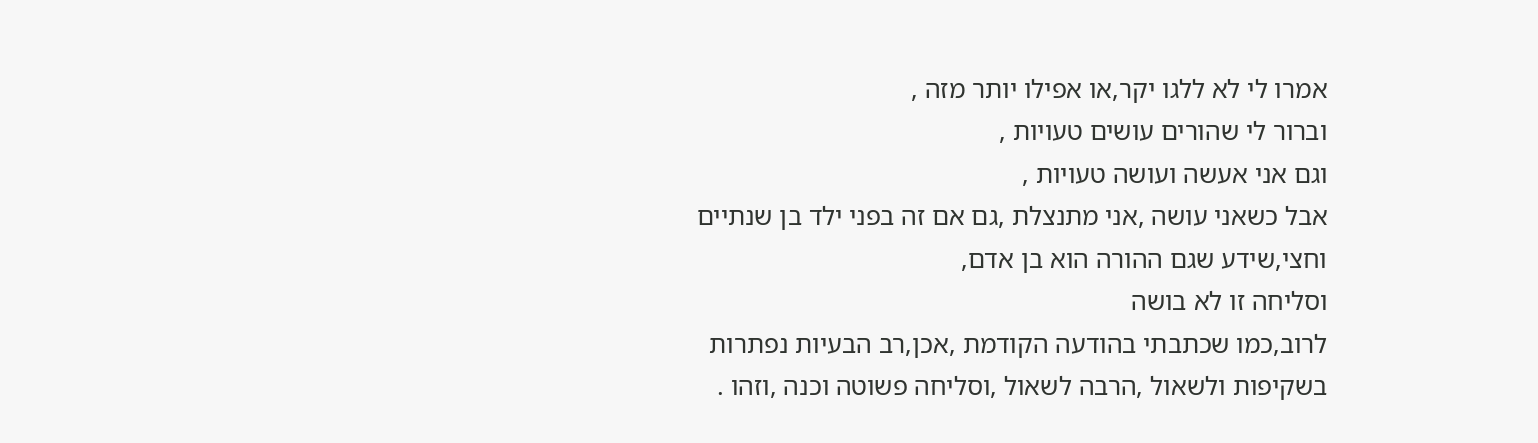אמרו לי לא ללגו יקר,או אפילו יותר מזה ,
וברור לי שהורים עושים טעויות ,
וגם אני אעשה ועושה טעויות ,
אבל כשאני עושה ,אני מתנצלת ,גם אם זה בפני ילד בן שנתיים וחצי,שידע שגם ההורה הוא בן אדם,
וסליחה זו לא בושה
לרוב,כמו שכתבתי בהודעה הקודמת ,אכן,רב הבעיות נפתרות בשקיפות ולשאול ,הרבה לשאול ,וסליחה פשוטה וכנה ,וזהו .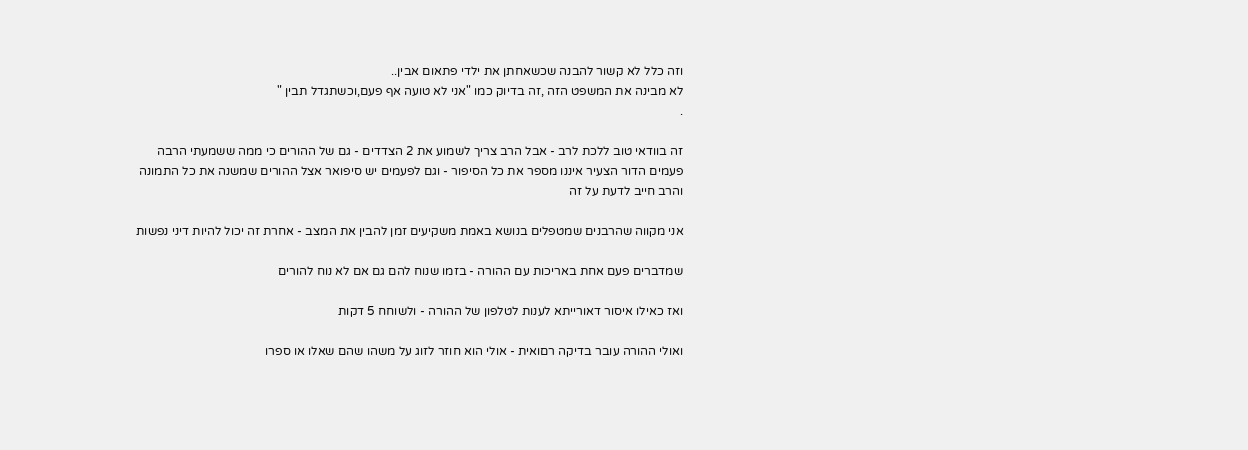וזה כלל לא קשור להבנה שכשאחתן את ילדי פתאום אבין..
לא מבינה את המשפט הזה ,זה בדיוק כמו "אני לא טועה אף פעם,וכשתגדל תבין "
.

זה בוודאי טוב ללכת לרב - אבל הרב צריך לשמוע את 2 הצדדים - גם של ההורים כי ממה ששמעתי הרבה פעמים הדור הצעיר איננו מספר את כל הסיפור - וגם לפעמים יש סיפואר אצל ההורים שמשנה את כל התמונה והרב חייב לדעת על זה

אני מקווה שהרבנים שמטפלים בנושא באמת משקיעים זמן להבין את המצב - אחרת זה יכול להיות דיני נפשות

שמדברים פעם אחת באריכות עם ההורה - בזמו שנוח להם גם אם לא נוח להורים

ואז כאילו איסור דאורייתא לענות לטלפון של ההורה - ולשוחח 5 דקות

ואולי ההורה עובר בדיקה רםואית - אולי הוא חוזר לזוג על משהו שהם שאלו או ספרו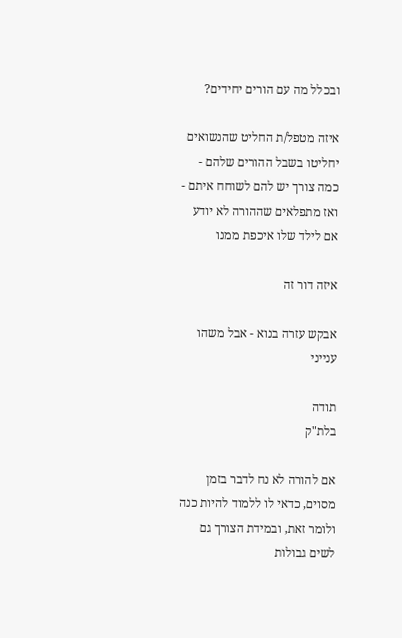ובכלל מה עם הורים יחידים?

איזה מטפל/ת החליט שהנשואים יחליטו בשבל ההורים שלהם - כמה צורך יש להם לשוחח איתם - ואז מתפלאים שההורה לא יודע אם לילד שלו איכפת ממנו

איזה דור זה

אבקש עזרה בנוא - אבל משהו ענייני

תודה
בלת"ק

אם להורה לא נח לדבר בזמן מסוים, כדאי לו ללמוד להיות כנה ולומר זאת, ובמידת הצורך גם לשים גבולות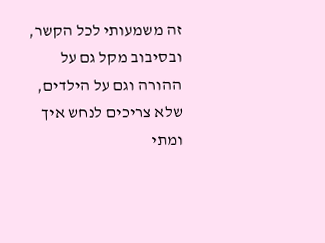זה משמעותי לכל הקשר, ובסיבוב מקל גם על ההורה וגם על הילדים, שלא צריכים לנחש איך ומתי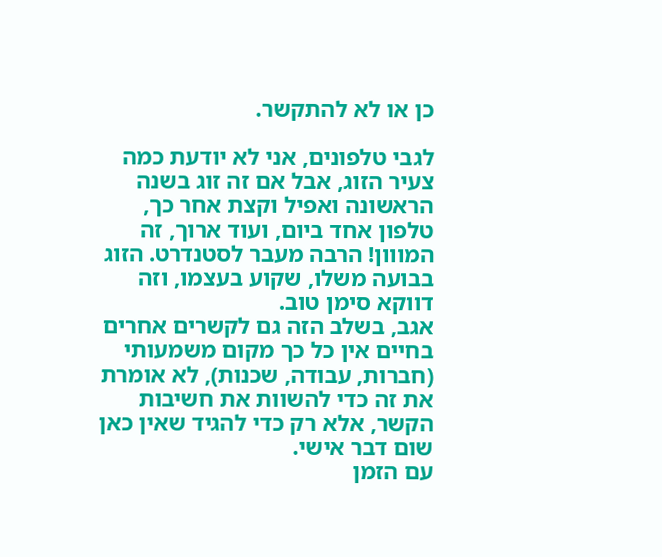כן או לא להתקשר.

לגבי טלפונים, אני לא יודעת כמה צעיר הזוג, אבל אם זה זוג בשנה הראשונה ואפיל וקצת אחר כך, טלפון אחד ביום, ועוד ארוך, זה המווון! הרבה מעבר לסטנדרט. הזוג בבועה משלו, שקוע בעצמו, וזה דווקא סימן טוב.
אגב, בשלב הזה גם לקשרים אחרים בחיים אין כל כך מקום משמעותי (חברות, עבודה, שכנות), לא אומרת את זה כדי להשוות את חשיבות הקשר, אלא רק כדי להגיד שאין כאן שום דבר אישי.
עם הזמן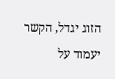הזוג יגדל, הקשר יעמוד על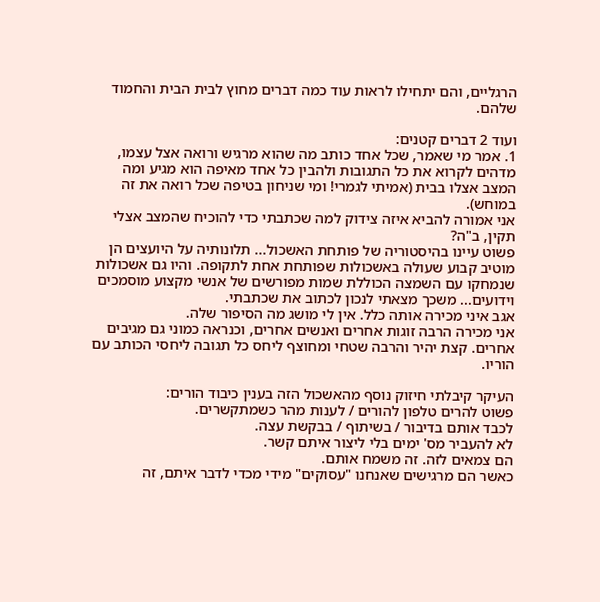הרגליים, והם יתחילו לראות עוד כמה דברים מחוץ לבית הבית והחמוד שלהם.

ועוד 2 דברים קטנים:
1. אמר מי שאמר, שכל אחד כותב מה שהוא מרגיש ורואה אצל עצמו, מדהים לקרוא את כל התגובות ולהבין כל אחד מאיפה הוא מגיע ומה המצב אצלו בבית (אמיתי לגמרי! ומי שניחון בטיפה שכל רואה את זה במוחש).
אני אמורה להביא איזה צידוק למה שכתבתי כדי להוכיח שהמצב אצלי תקין, ב"ה?
פשוט עיינו בהיסטוריה של פותחת האשכול... תלונותיה על היועצים הן מוטיב קבוע שעולה באשכולות שפותחת אחת לתקופה. והיו גם אשכולות שנמחקו עם השמצה הכוללת שמות מפורשים של אנשי מקצוע מוסמכים וידועים... משכך מצאתי לנכון לכתוב את שכתבתי.
אגב איני מכירה אותה כלל. אין לי מושג מה הסיפור שלה.
אני מכירה הרבה זוגות אחרים ואנשים אחרים, וכנראה כמוני גם מגיבים אחרים. קצת יהיר והרבה שטחי ומחוצף ליחס כל תגובה ליחסי הכותב עם הוריו.

העיקר קיבלתי חיזוק נוסף מהאשכול הזה בענין כיבוד הורים:
פשוט להרים טלפון להורים / לענות מהר כשמתקשרים.
לכבד אותם בדיבור / בשיתוף / בבקשת עצה.
לא להעביר מס' ימים בלי ליצור איתם קשר.
הם צמאים לזה. זה משמח אותם.
כאשר הם מרגישים שאנחנו "עסוקים" מידי מכדי לדבר איתם, זה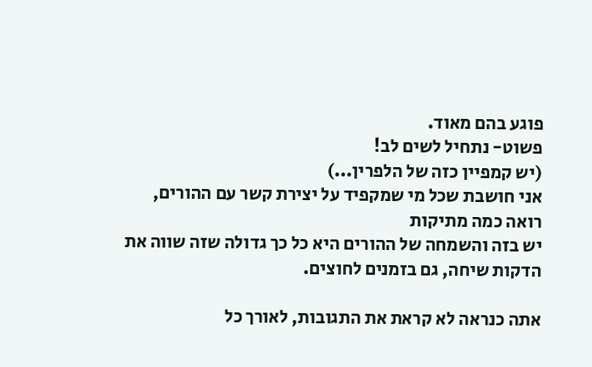פוגע בהם מאוד.
פשוט- נתחיל לשים לב!
(יש קמפיין כזה של הלפרין...)
אני חושבת שכל מי שמקפיד על יצירת קשר עם ההורים, רואה כמה מתיקות
יש בזה והשמחה של ההורים היא כל כך גדולה שזה שווה את הדקות שיחה, גם בזמנים לחוצים.

אתה כנראה לא קראת את התגובות, לאורך כל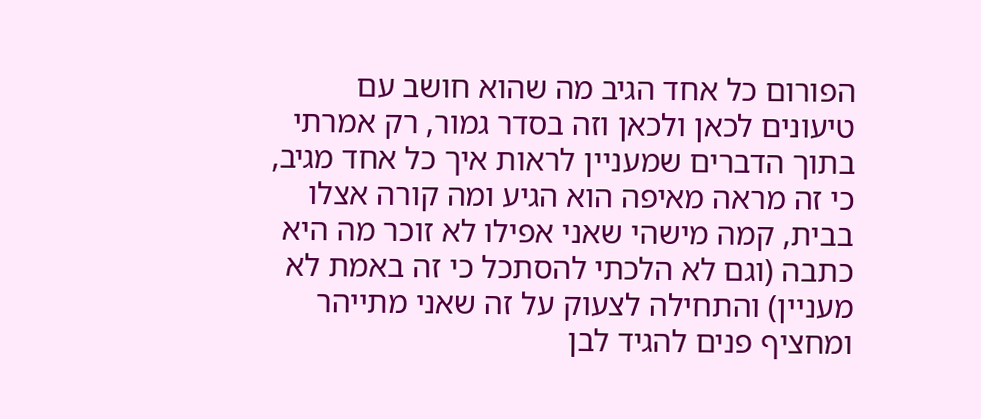הפורום כל אחד הגיב מה שהוא חושב עם טיעונים לכאן ולכאן וזה בסדר גמור, רק אמרתי בתוך הדברים שמעניין לראות איך כל אחד מגיב, כי זה מראה מאיפה הוא הגיע ומה קורה אצלו בבית, קמה מישהי שאני אפילו לא זוכר מה היא כתבה (וגם לא הלכתי להסתכל כי זה באמת לא מעניין) והתחילה לצעוק על זה שאני מתייהר ומחציף פנים להגיד לבן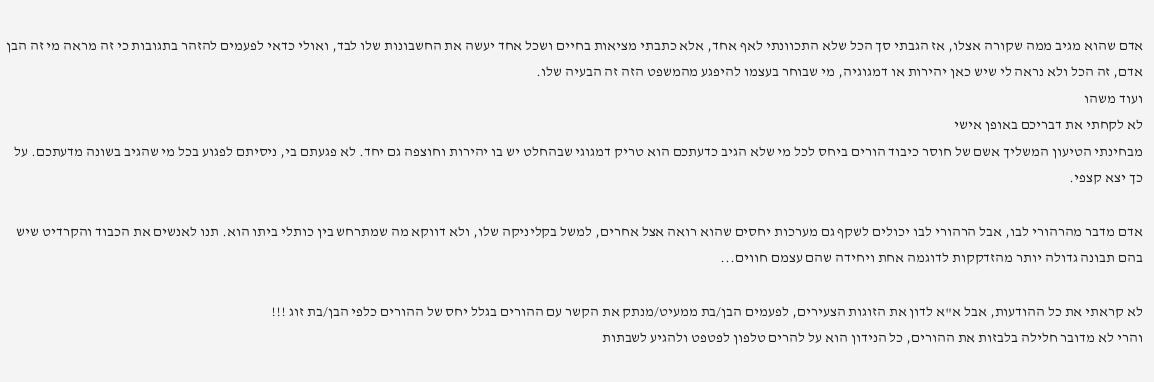אדם שהוא מגיב ממה שקורה אצלו, אז הגבתי סך הכל שלא התכוונתי לאף אחד, אלא כתבתי מציאות בחיים ושכל אחד יעשה את החשבונות שלו לבד, ואולי כדאי לפעמים להזהר בתגובות כי זה מראה מי זה הבן אדם, זה הכל ולא נראה לי שיש כאן יהירות או דמגוגיה, מי שבוחר בעצמו להיפגע מהמשפט הזה זה הבעיה שלו.
ועוד משהו
לא לקחתי את דבריכם באופן אישי
מבחינתי הטיעון המשליך אשם של חוסר כיבוד הורים ביחס לכל מי שלא הגיב כדעתכם הוא טריק דמגוגי שבהחלט יש בו יהירות וחוצפה גם יחד. לא פגעתם בי, ניסיתם לפגוע בכל מי שהגיב בשונה מדעתכם. על כך יצא קצפי.

אדם מדבר מהרהורי לבו, אבל הרהורי לבו יכולים לשקף גם מערכות יחסים שהוא רואה אצל אחרים, למשל בקליניקה שלו, ולא דווקא מה שמתרחש בין כותלי ביתו הוא. תנו לאנשים את הכבוד והקרדיט שיש בהם תבונה גדולה יותר מהזדקקות לדוגמה אחת ויחידה שהם עצמם חווים...

לא קראתי את כל ההודעות, אבל א"א לדון את הזוגות הצעירים, לפעמים הבן/בת ממעיט/מנתק את הקשר עם ההורים בגלל יחס של ההורים כלפי הבן/בת זוג !!!
והרי לא מדובר חלילה בלבזות את ההורים, כל הנידון הוא על להרים טלפון לפטפט ולהגיע לשבתות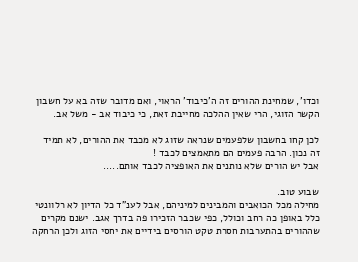וכדו', שמחינת ההורים זה ה'כיבוד' הראוי, ואם מדובר שזה בא על חשבון הקשר הזוגי, הרי שאין ההלכה מחייבת זאת, כי כיבוד אב - משל אב.

לכן קחו בחשבון שלפעמים שנראה שזוג לא מכבד את ההורים, לא תמיד זה נכון. הרבה פעמים הם מתאמצים לכבד !
אבל יש הורים שלא נותנים את האופציה לכבד אותם.....

שבוע טוב.
מחילה מכל הכואבים והמבינים למיניהם, אבל לענ"ד כל הדיון לא רלוונטי כלל באופן כה רחב וכולל, כפי שכבר הזכירו פה בדרך אגב. ישנם מקרים שההורים בהתערבות חסרת טקט הורסים בידיים את יחסי הזוג ולכן הרחקה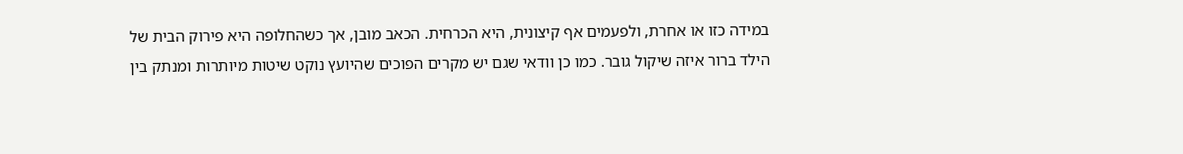במידה כזו או אחרת, ולפעמים אף קיצונית, היא הכרחית. הכאב מובן, אך כשהחלופה היא פירוק הבית של הילד ברור איזה שיקול גובר. כמו כן וודאי שגם יש מקרים הפוכים שהיועץ נוקט שיטות מיותרות ומנתק בין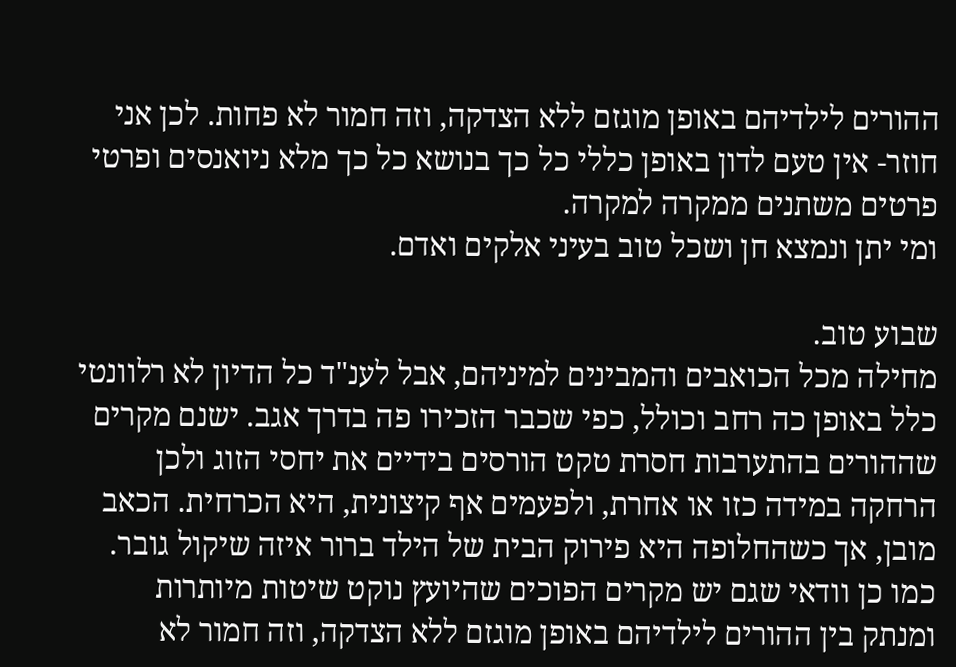ההורים לילדיהם באופן מוגזם ללא הצדקה, וזה חמור לא פחות. לכן אני חוזר- אין טעם לדון באופן כללי כל כך בנושא כל כך מלא ניואנסים ופרטי פרטים משתנים ממקרה למקרה.
ומי יתן ונמצא חן ושכל טוב בעיני אלקים ואדם.

שבוע טוב.
מחילה מכל הכואבים והמבינים למיניהם, אבל לענ"ד כל הדיון לא רלוונטי כלל באופן כה רחב וכולל, כפי שכבר הזכירו פה בדרך אגב. ישנם מקרים שההורים בהתערבות חסרת טקט הורסים בידיים את יחסי הזוג ולכן הרחקה במידה כזו או אחרת, ולפעמים אף קיצונית, היא הכרחית. הכאב מובן, אך כשהחלופה היא פירוק הבית של הילד ברור איזה שיקול גובר. כמו כן וודאי שגם יש מקרים הפוכים שהיועץ נוקט שיטות מיותרות ומנתק בין ההורים לילדיהם באופן מוגזם ללא הצדקה, וזה חמור לא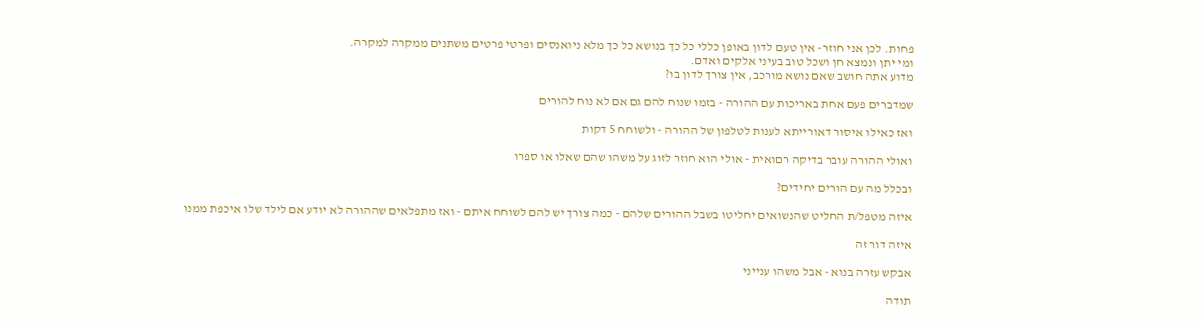פחות. לכן אני חוזר- אין טעם לדון באופן כללי כל כך בנושא כל כך מלא ניואנסים ופרטי פרטים משתנים ממקרה למקרה.
ומי יתן ונמצא חן ושכל טוב בעיני אלקים ואדם.
מדוע אתה חושב שאם נושא מורכב, אין צורך לדון בו?

שמדברים פעם אחת באריכות עם ההורה - בזמו שנוח להם גם אם לא נוח להורים

ואז כאילו איסור דאורייתא לענות לטלפון של ההורה - ולשוחח 5 דקות

ואולי ההורה עובר בדיקה רםואית - אולי הוא חוזר לזוג על משהו שהם שאלו או ספרו

ובכלל מה עם הורים יחידים?

איזה מטפל/ת החליט שהנשואים יחליטו בשבל ההורים שלהם - כמה צורך יש להם לשוחח איתם - ואז מתפלאים שההורה לא יודע אם לילד שלו איכפת ממנו

איזה דור זה

אבקש עזרה בנוא - אבל משהו ענייני

תודה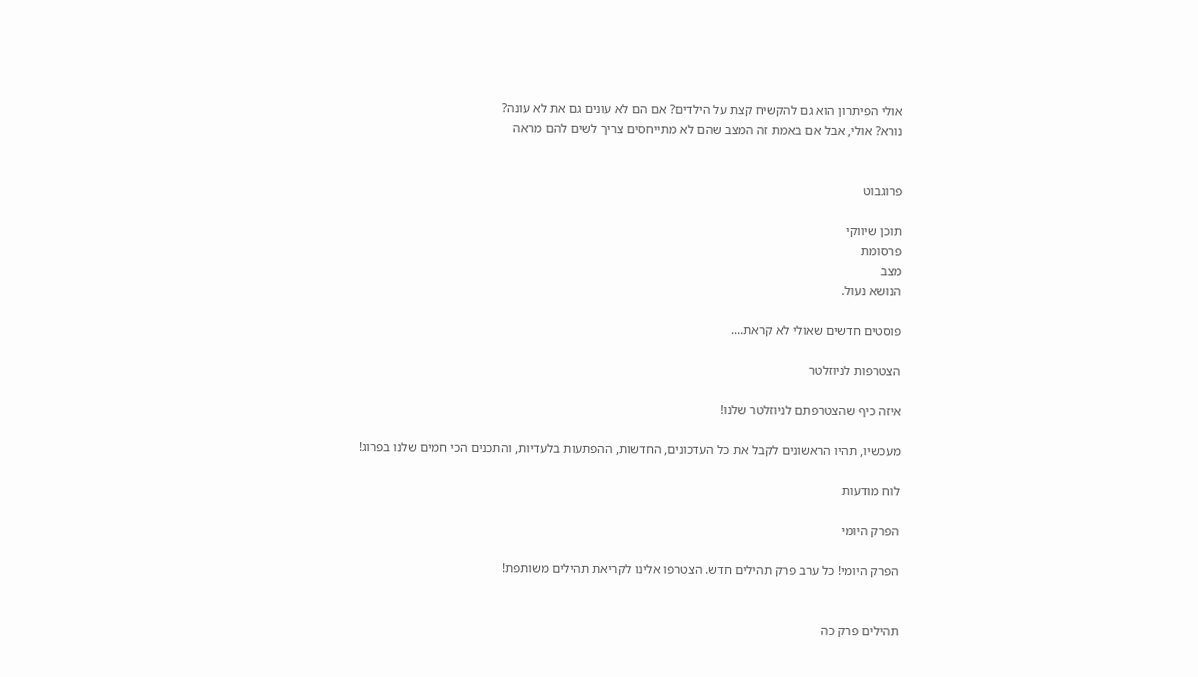אולי הפיתרון הוא גם להקשיח קצת על הילדים? אם הם לא עונים גם את לא עונה?
נורא? אולי, אבל אם באמת זה המצב שהם לא מתייחסים צריך לשים להם מראה


פרוגבוט

תוכן שיווקי
פרסומת
מצב
הנושא נעול.

פוסטים חדשים שאולי לא קראת....

הצטרפות לניוזלטר

איזה כיף שהצטרפתם לניוזלטר שלנו!

מעכשיו, תהיו הראשונים לקבל את כל העדכונים, החדשות, ההפתעות בלעדיות, והתכנים הכי חמים שלנו בפרוג!

לוח מודעות

הפרק היומי

הפרק היומי! כל ערב פרק תהילים חדש. הצטרפו אלינו לקריאת תהילים משותפת!


תהילים פרק כה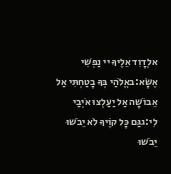אלְדָוִד אֵלֶיךָ יי נַפְשִׁי אֶשָּׂא:באֱלֹהַי בְּךָ בָטַחְתִּי אַל אֵבוֹשָׁה אַל יַעַלְצוּ אֹיְבַי לִי:גגַּם כָּל קוֶֹיךָ לֹא יֵבֹשׁוּ יֵבֹשׁוּ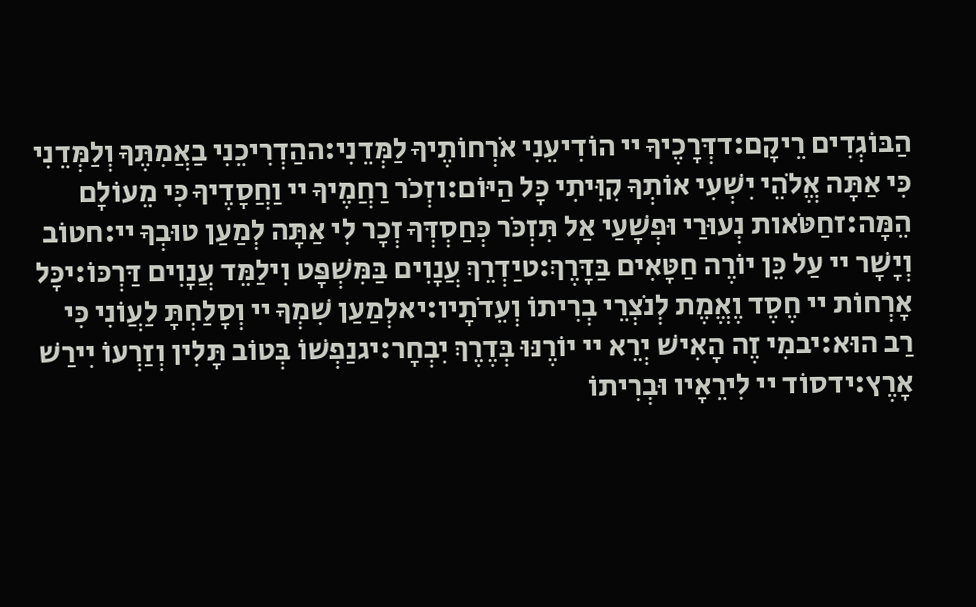הַבּוֹגְדִים רֵיקָם:דדְּרָכֶיךָ יי הוֹדִיעֵנִי אֹרְחוֹתֶיךָ לַמְּדֵנִי:ההַדְרִיכֵנִי בַאֲמִתֶּךָ וְלַמְּדֵנִי כִּי אַתָּה אֱלֹהֵי יִשְׁעִי אוֹתְךָ קִוִּיתִי כָּל הַיּוֹם:וזְכֹר רַחֲמֶיךָ יי וַחֲסָדֶיךָ כִּי מֵעוֹלָם הֵמָּה:זחַטֹּאות נְעוּרַי וּפְשָׁעַי אַל תִּזְכֹּר כְּחַסְדְּךָ זְכָר לִי אַתָּה לְמַעַן טוּבְךָ יי:חטוֹב וְיָשָׁר יי עַל כֵּן יוֹרֶה חַטָּאִים בַּדָּרֶךְ:טיַדְרֵךְ עֲנָוִים בַּמִּשְׁפָּט וִילַמֵּד עֲנָוִים דַּרְכּוֹ:יכָּל אָרְחוֹת יי חֶסֶד וֶאֱמֶת לְנֹצְרֵי בְרִיתוֹ וְעֵדֹתָיו:יאלְמַעַן שִׁמְךָ יי וְסָלַחְתָּ לַעֲוֹנִי כִּי רַב הוּא:יבמִי זֶה הָאִישׁ יְרֵא יי יוֹרֶנּוּ בְּדֶרֶךְ יִבְחָר:יגנַפְשׁוֹ בְּטוֹב תָּלִין וְזַרְעוֹ יִירַשׁ אָרֶץ:ידסוֹד יי לִירֵאָיו וּבְרִיתוֹ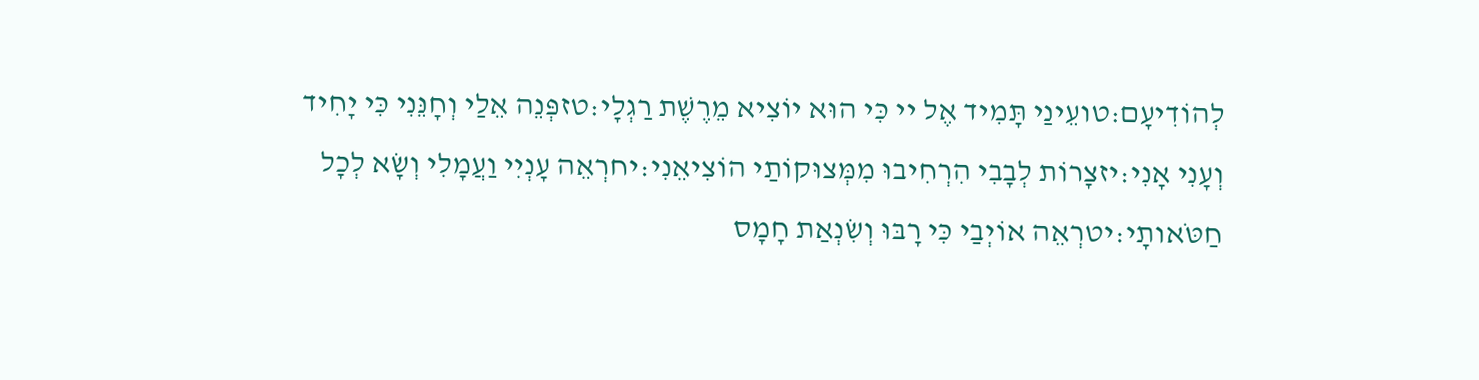לְהוֹדִיעָם:טועֵינַי תָּמִיד אֶל יי כִּי הוּא יוֹצִיא מֵרֶשֶׁת רַגְלָי:טזפְּנֵה אֵלַי וְחָנֵּנִי כִּי יָחִיד וְעָנִי אָנִי:יזצָרוֹת לְבָבִי הִרְחִיבוּ מִמְּצוּקוֹתַי הוֹצִיאֵנִי:יחרְאֵה עָנְיִי וַעֲמָלִי וְשָׂא לְכָל חַטֹּאותָי:יטרְאֵה אוֹיְבַי כִּי רָבּוּ וְשִׂנְאַת חָמָס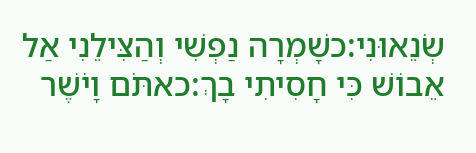שְׂנֵאוּנִי:כשָׁמְרָה נַפְשִׁי וְהַצִּילֵנִי אַל אֵבוֹשׁ כִּי חָסִיתִי בָךְ:כאתֹּם וָיֹשֶׁר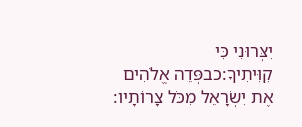יִצְּרוּנִי כִּי קִוִּיתִיךָ:כבפְּדֵה אֱלֹהִים אֶת יִשְׂרָאֵל מִכֹּל צָרוֹתָיו: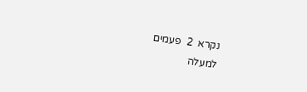נקרא  2  פעמים
למעלה